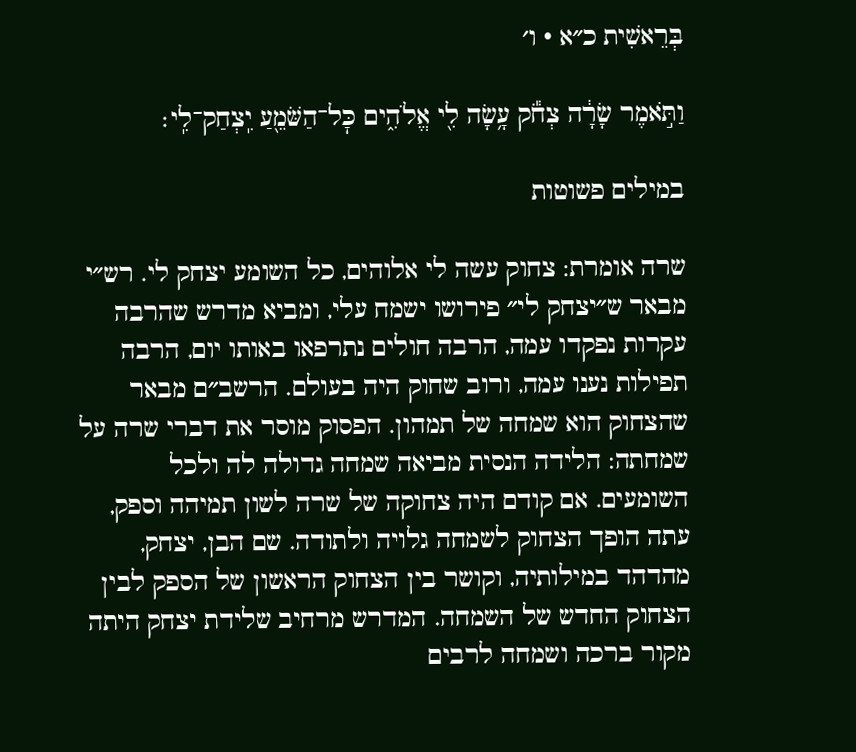בְּרֵאשִׁית כ״א · ו׳

וַתֹּ֣אמֶר שָׂרָ֔ה צְחֹ֕ק עָ֥שָׂה לִ֖י אֱלֹהִ֑ים כׇּל־הַשֹּׁמֵ֖עַ יִֽצְחַק־לִֽי׃

במילים פשוטות

שרה אומרת: צחוק עשה לי אלוהים, כל השומע יצחק לי. רש״י מבאר ש״יצחק לי״ פירושו ישמח עלי, ומביא מדרש שהרבה עקרות נפקדו עמה, הרבה חולים נתרפאו באותו יום, הרבה תפילות נענו עמה, ורוב שחוק היה בעולם. הרשב״ם מבאר שהצחוק הוא שמחה של תמהון. הפסוק מוסר את דברי שרה על שמחתה: הלידה הנסית מביאה שמחה גדולה לה ולכל השומעים. אם קודם היה צחוקה של שרה לשון תמיהה וספק, עתה הופך הצחוק לשמחה גלויה ולתודה. שם הבן, יצחק, מהדהד במילותיה, וקושר בין הצחוק הראשון של הספק לבין הצחוק החדש של השמחה. המדרש מרחיב שלידת יצחק היתה מקור ברכה ושמחה לרבים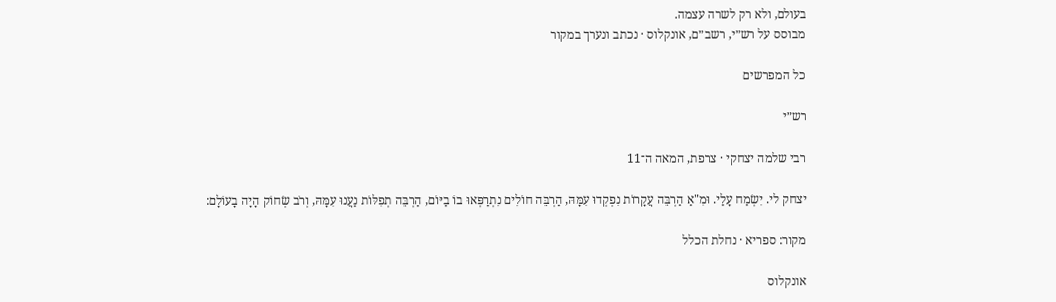בעולם, ולא רק לשרה עצמה.
מבוסס על רש״י, רשב״ם, אונקלוס · נכתב ונערך במקור

כל המפרשים

רש״י

רבי שלמה יצחקי · צרפת, המאה ה־11

יצחק לי. יִשְׂמַח עָלַי. וּמִ"אַ הַרְבֵּה עֲקָרוֹת נִפְקְדוּ עִמָּהּ, הַרְבֵּה חוֹלִים נִתְרַפְּאוּ בוֹ בַיּוֹם, הַרְבֵּה תְפִלּוֹת נַעֲנוּ עִמָּהּ, וְרֹב שְׂחוֹק הָיָה בָעוֹלָם:

מקור: ספריא · נחלת הכלל

אונקלוס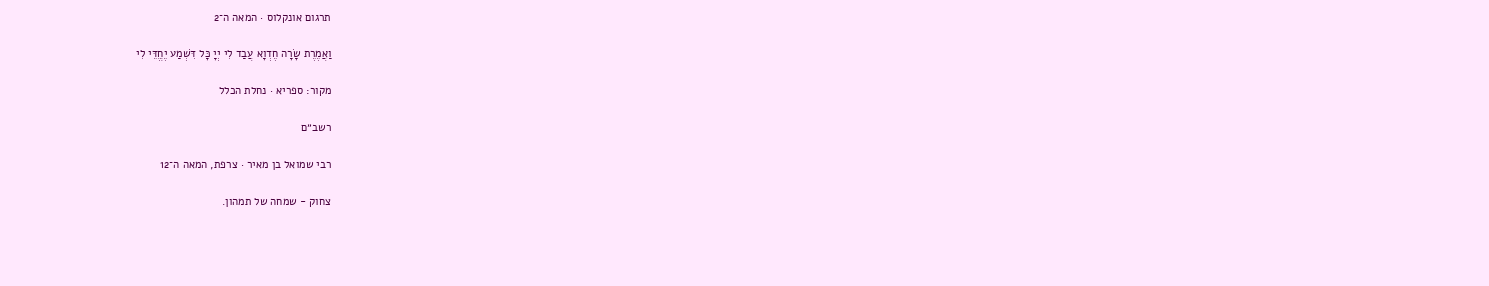תרגום אונקלוס · המאה ה־2

וַאֲמֶרֶת שָׂרָה חֶדְוָא עֲבַד לִי יְיָ כָּל דִּשְׁמַע יֶחֱדֵּי לִי

מקור: ספריא · נחלת הכלל

רשב״ם

רבי שמואל בן מאיר · צרפת, המאה ה־12

צחוק - שמחה של תמהון.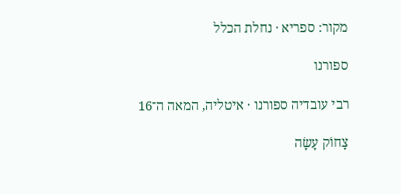מקור: ספריא · נחלת הכלל

ספורנו

רבי עובדיה ספורנו · איטליה, המאה ה־16

צָחוֹק עָשָׂה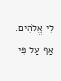לִי אֱלֹהִים. אַף עַל פִּי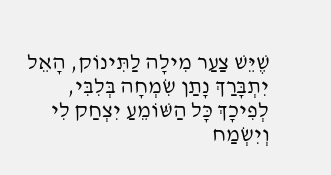שֶׁיֵּשׁ צַעַר מִילָה לַתִּינוֹק, הָאֵל יִתְבָּרַךְ נָתַן שִׂמְחָה בְּלִבִּי, לְפִיכָךְ כָּל הַשּׁוֹמֵעַ יִצְחַק לִי וְיִשְׂמַח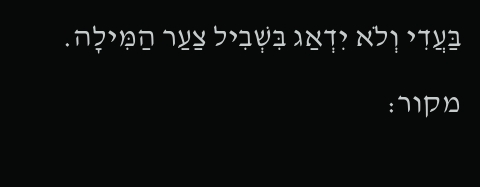בַּעֲדִי וְלֹא יִדְאַג בִּשְׁבִיל צַעַר הַמִּילָה.

מקור: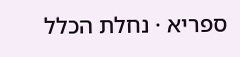ספריא · נחלת הכלל